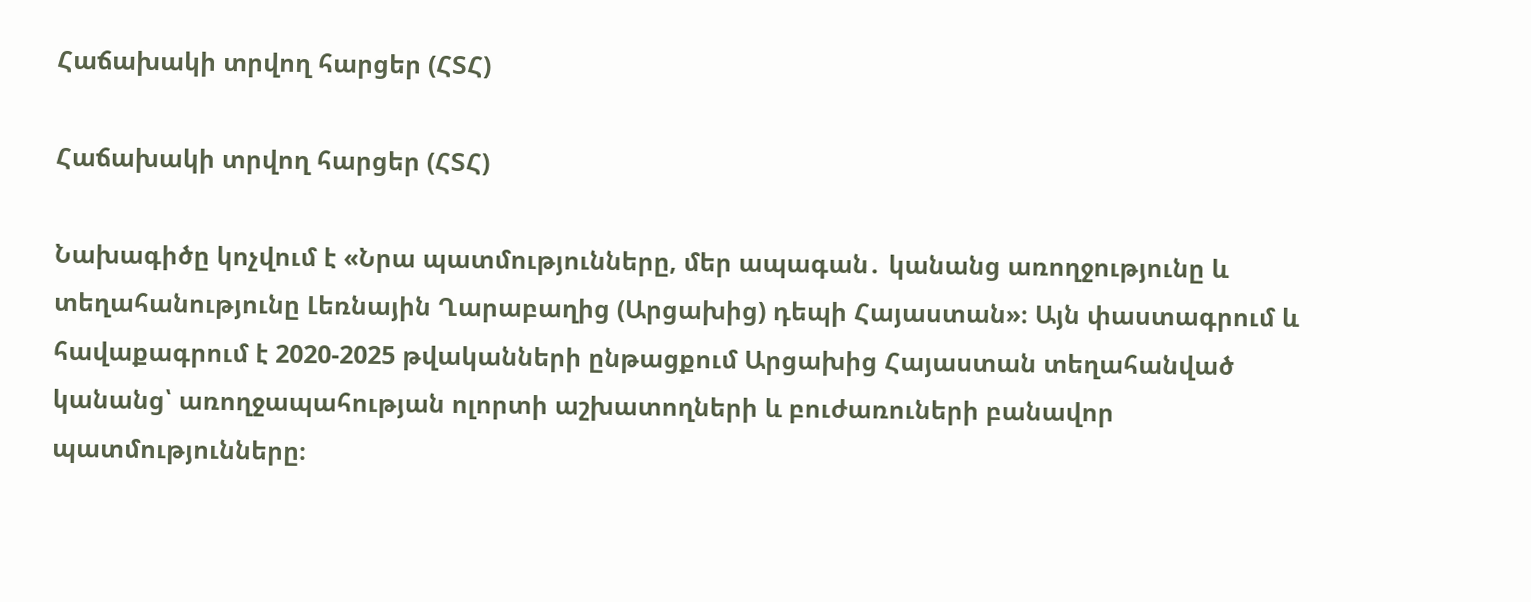Հաճախակի տրվող հարցեր (ՀՏՀ)

Հաճախակի տրվող հարցեր (ՀՏՀ)

Նախագիծը կոչվում է «Նրա պատմությունները, մեր ապագան․ կանանց առողջությունը և տեղահանությունը Լեռնային Ղարաբաղից (Արցախից) դեպի Հայաստան»։ Այն փաստագրում և հավաքագրում է 2020-2025 թվականների ընթացքում Արցախից Հայաստան տեղահանված կանանց՝ առողջապահության ոլորտի աշխատողների և բուժառուների բանավոր պատմությունները։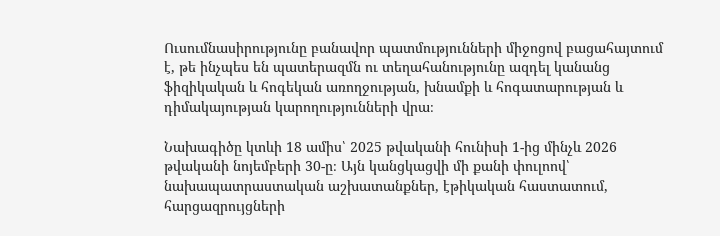Ուսումնասիրությունը բանավոր պատմությունների միջոցով բացահայտում է, թե ինչպես են պատերազմն ու տեղահանությունը ազդել կանանց ֆիզիկական և հոգեկան առողջության, խնամքի և հոգատարության և դիմակայության կարողությունների վրա։

Նախագիծը կտևի 18 ամիս՝ 2025 թվականի հունիսի 1-ից մինչև 2026 թվականի նոյեմբերի 30-ը։ Այն կանցկացվի մի քանի փուլոով՝ նախապատրաստական աշխատանքներ, էթիկական հաստատում, հարցազրույցների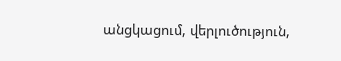անցկացում, վերլուծություն,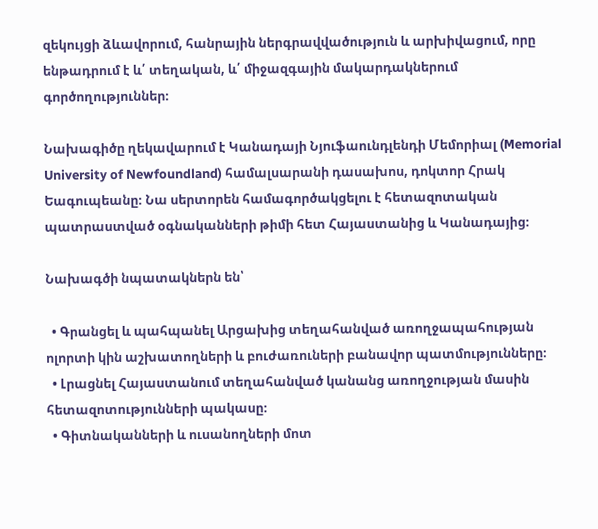զեկույցի ձևավորում, հանրային ներգրավվածություն և արխիվացում, որը ենթադրում է և՛ տեղական, և՛ միջազգային մակարդակներում գործողություններ։

Նախագիծը ղեկավարում է Կանադայի Նյուֆաունդլենդի Մեմորիալ (Memorial University of Newfoundland) համալսարանի դասախոս, դոկտոր Հրակ Եագուպեանը։ Նա սերտորեն համագործակցելու է հետազոտական պատրաստված օգնականների թիմի հետ Հայաստանից և Կանադայից։

Նախագծի նպատակներն են՝

  • Գրանցել և պահպանել Արցախից տեղահանված առողջապահության ոլորտի կին աշխատողների և բուժառուների բանավոր պատմությունները։
  • Լրացնել Հայաստանում տեղահանված կանանց առողջության մասին հետազոտությունների պակասը։
  • Գիտնականների և ուսանողների մոտ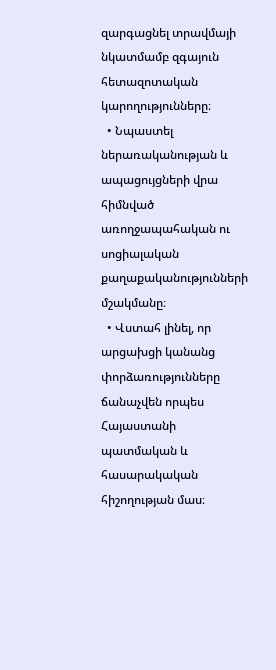զարգացնել տրավմայի նկատմամբ զգայուն հետազոտական կարողությունները։
  • Նպաստել ներառականության և ապացույցների վրա հիմնված առողջապահական ու սոցիալական քաղաքականությունների մշակմանը։
  • Վստահ լինել, որ արցախցի կանանց փորձառությունները ճանաչվեն որպես Հայաստանի պատմական և հասարակական հիշողության մաս։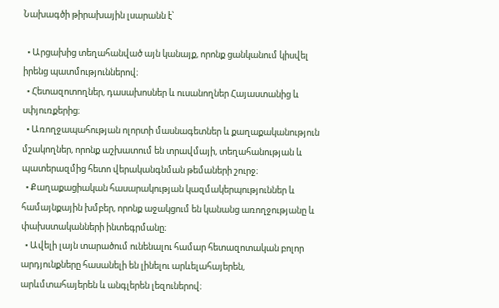Նախագծի թիրախային լսարանն է՝

  • Արցախից տեղահանված այն կանայք, որոնք ցանկանում կիսվել իրենց պատմություններով։
  • Հետազոտողներ, դասախոսներ և ուսանողներ Հայաստանից և սփյուռքերից։
  • Առողջապահության ոլորտի մասնագետներ և քաղաքականություն մշակողներ, որոնք աշխատում են տրավմայի, տեղահանության և պատերազմից հետո վերականգնման թեմաների շուրջ։
  • Քաղաքացիական հասարակության կազմակերպություններ և համայնքային խմբեր, որոնք աջակցում են կանանց առողջությանը և փախստականների ինտեգրմանը։
  • Ավելի լայն տարածում ունենալու համար հետազոտական բոլոր արդյունքները հասանելի են լինելու արևելահայերեն, արևմտահայերեն և անգլերեն լեզուներով։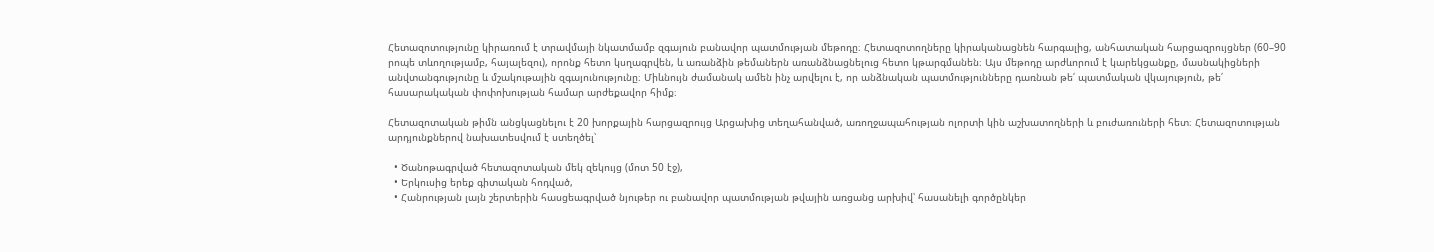Հետազոտությունը կիրառում է տրավմայի նկատմամբ զգայուն բանավոր պատմության մեթոդը։ Հետազոտողները կիրականացնեն հարգալից, անհատական հարցազրույցներ (60–90 րոպե տևողությամբ, հայալեզու), որոնք հետո կսղագրվեն, և առանձին թեմաներն առանձնացնելուց հետո կթարգմանեն։ Այս մեթոդը արժևորում է կարեկցանքը, մասնակիցների անվտանգությունը և մշակութային զգայունությունը։ Միևնույն ժամանակ ամեն ինչ արվելու է, որ անձնական պատմությունները դառնան թե՛ պատմական վկայություն, թե՛ հասարակական փոփոխության համար արժեքավոր հիմք։

Հետազոտական թիմն անցկացնելու է 20 խորքային հարցազրույց Արցախից տեղահանված, առողջապահության ոլորտի կին աշխատողների և բուժառուների հետ։ Հետազոտության արդյունքներով նախատեսվում է ստեղծել՝

  • Ծանոթագրված հետազոտական մեկ զեկույց (մոտ 50 էջ),
  • Երկուսից երեք գիտական հոդված,
  • Հանրության լայն շերտերին հասցեագրված նյութեր ու բանավոր պատմության թվային առցանց արխիվ՝ հասանելի գործընկեր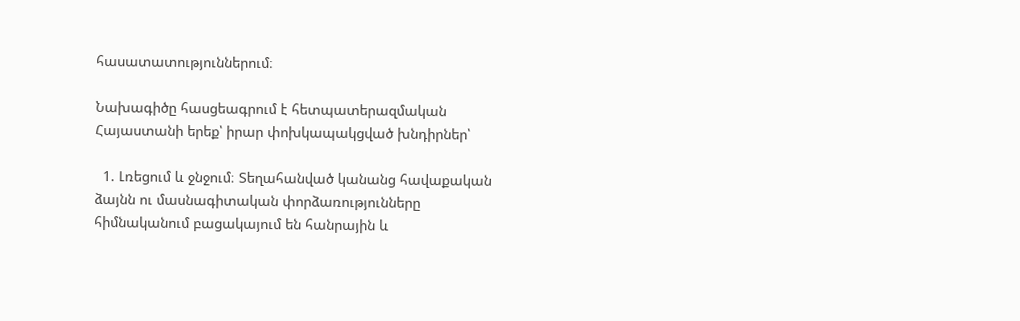հասատատություններում։

Նախագիծը հասցեագրում է հետպատերազմական Հայաստանի երեք՝ իրար փոխկապակցված խնդիրներ՝

  1. Լռեցում և ջնջում։ Տեղահանված կանանց հավաքական ձայնն ու մասնագիտական փորձառությունները հիմնականում բացակայում են հանրային և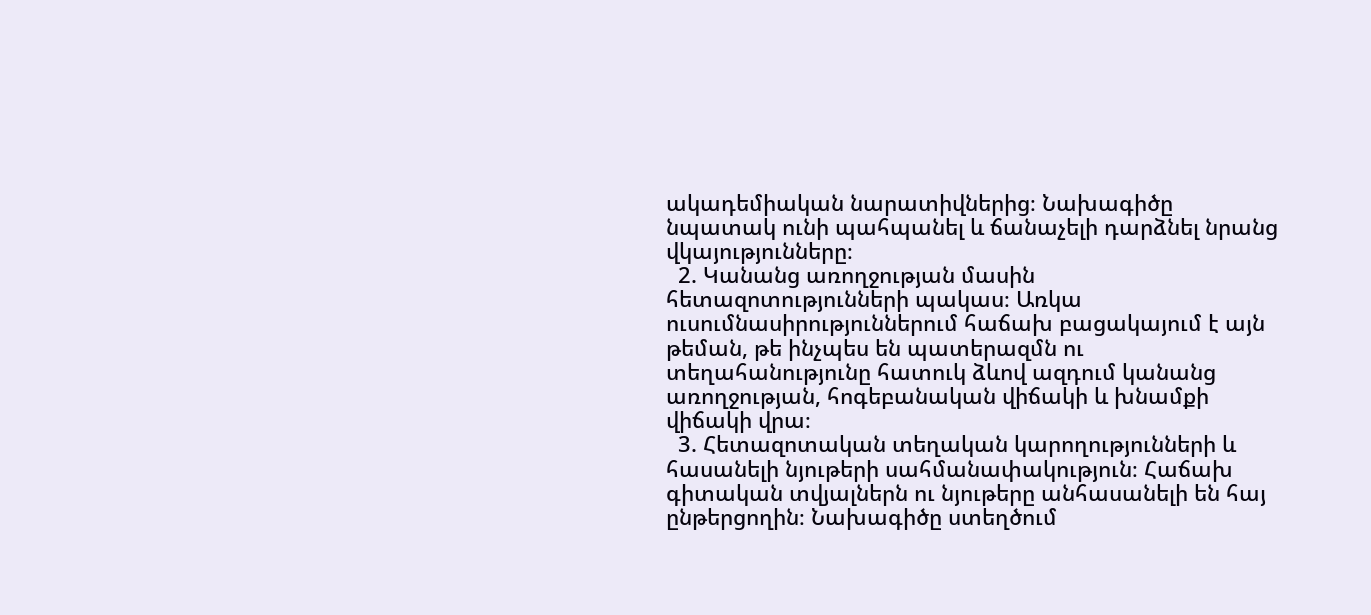ակադեմիական նարատիվներից։ Նախագիծը նպատակ ունի պահպանել և ճանաչելի դարձնել նրանց վկայությունները։
  2. Կանանց առողջության մասին հետազոտությունների պակաս։ Առկա ուսումնասիրություններում հաճախ բացակայում է այն թեման, թե ինչպես են պատերազմն ու տեղահանությունը հատուկ ձևով ազդում կանանց առողջության, հոգեբանական վիճակի և խնամքի վիճակի վրա։
  3. Հետազոտական տեղական կարողությունների և հասանելի նյութերի սահմանափակություն։ Հաճախ գիտական տվյալներն ու նյութերը անհասանելի են հայ ընթերցողին։ Նախագիծը ստեղծում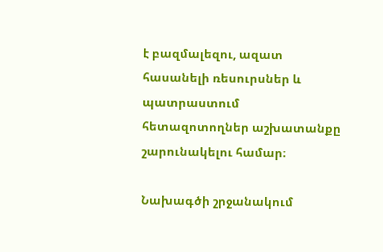է բազմալեզու, ազատ հասանելի ռեսուրսներ և պատրաստում հետազոտողներ աշխատանքը շարունակելու համար։

Նախագծի շրջանակում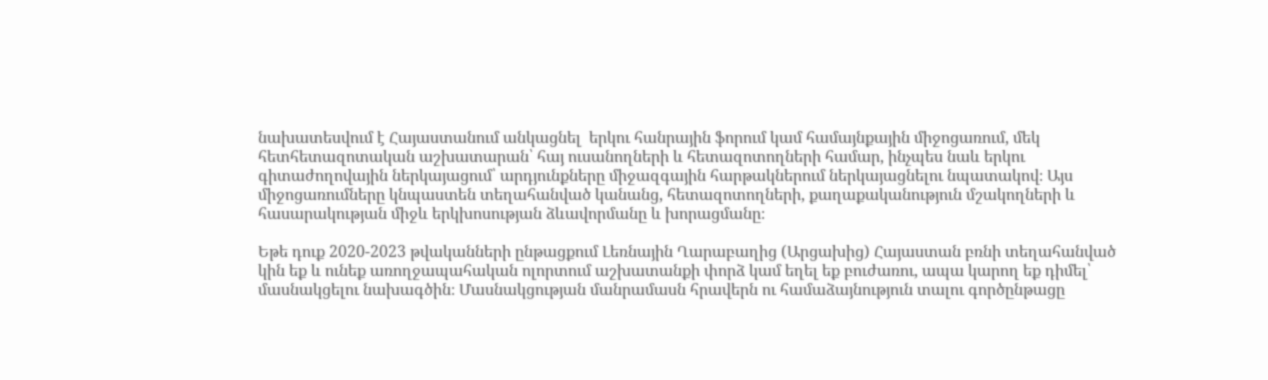նախատեսվում է Հայաստանում անկացնել  երկու հանրային ֆորում կամ համայնքային միջոցառում, մեկ հետհետազոտական աշխատարան՝ հայ ուսանողների և հետազոտողների համար, ինչպես նաև երկու գիտաժողովային ներկայացում՝ արդյունքները միջազգային հարթակներում ներկայացնելու նպատակով։ Այս միջոցառումները կնպաստեն տեղահանված կանանց, հետազոտողների, քաղաքականություն մշակողների և հասարակության միջև երկխոսության ձևավորմանը և խորացմանը։

Եթե դուք 2020-2023 թվականների ընթացքում Լեռնային Ղարաբաղից (Արցախից) Հայաստան բռնի տեղահանված կին եք և ունեք առողջապահական ոլորտում աշխատանքի փորձ կամ եղել եք բուժառու, ապա կարող եք դիմել՝ մասնակցելու նախագծին։ Մասնակցության մանրամասն հրավերն ու համաձայնություն տալու գործընթացը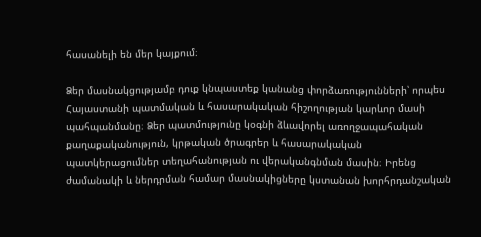հասանելի են մեր կայքում։

Ձեր մասնակցությամբ դուք կնպաստեք կանանց փորձառությունների՝ որպես Հայաստանի պատմական և հասարակական հիշողության կարևոր մասի պահպանմանը։ Ձեր պատմությունը կօգնի ձևավորել առողջապահական քաղաքականություն, կրթական ծրագրեր և հասարակական պատկերացումներ տեղահանության ու վերականգնման մասին։ Իրենց ժամանակի և ներդրման համար մասնակիցները կստանան խորհրդանշական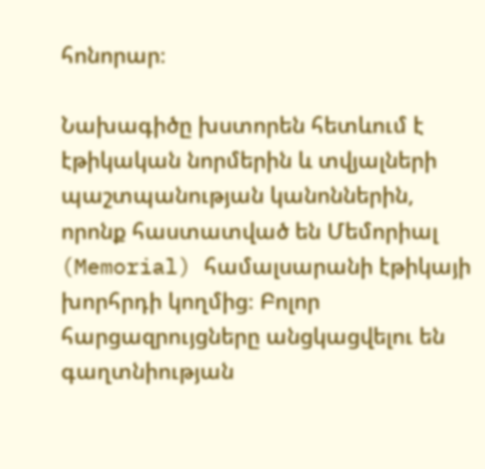հոնորար։

Նախագիծը խստորեն հետևում է էթիկական նորմերին և տվյալների պաշտպանության կանոններին, որոնք հաստատված են Մեմորիալ (Memorial) համալսարանի էթիկայի խորհրդի կողմից։ Բոլոր հարցազրույցները անցկացվելու են գաղտնիության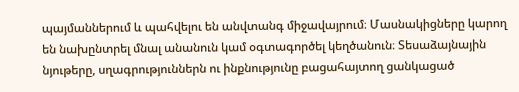պայմաններում և պահվելու են անվտանգ միջավայրում։ Մասնակիցները կարող են նախընտրել մնալ անանուն կամ օգտագործել կեղծանուն։ Տեսաձայնային նյութերը, սղագրություններն ու ինքնությունը բացահայտող ցանկացած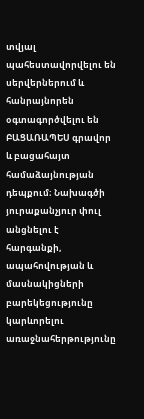տվյալ պահեստավորվելու են սերվերներում և հանրայնորեն օգտագործվելու են ԲԱՑԱՌԱՊԵՍ գրավոր և բացահայտ համաձայնության դեպքում։ Նախագծի յուրաքանչյուր փուլ անցնելու է հարգանքի, ապահովության և մասնակիցների բարեկեցությունը կարևորելու առաջնահերթությունը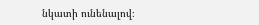նկատի ունենալով։